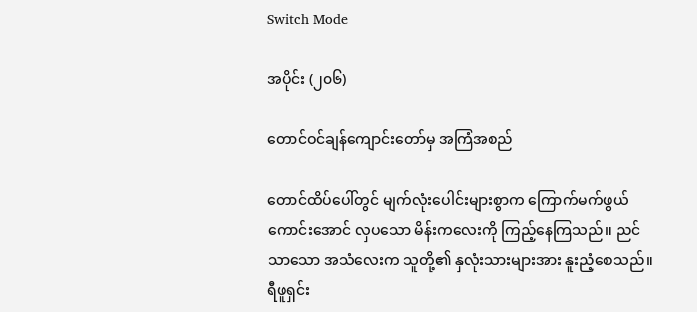Switch Mode

အပိုင်း (၂၀၆)

တောင်ဝင်ချန်ကျောင်းတော်မှ အကြံအစည်

တောင်ထိပ်ပေါ်တွင် မျက်လုံးပေါင်းများစွာက ကြောက်မက်ဖွယ် ကောင်းအောင် လှပသော မိန်းကလေးကို ကြည့်နေကြသည်။ ညင်သာသော အသံလေးက သူတို့၏ နှလုံးသားများအား နူးညံ့စေသည်။ ရီဖူရှင်း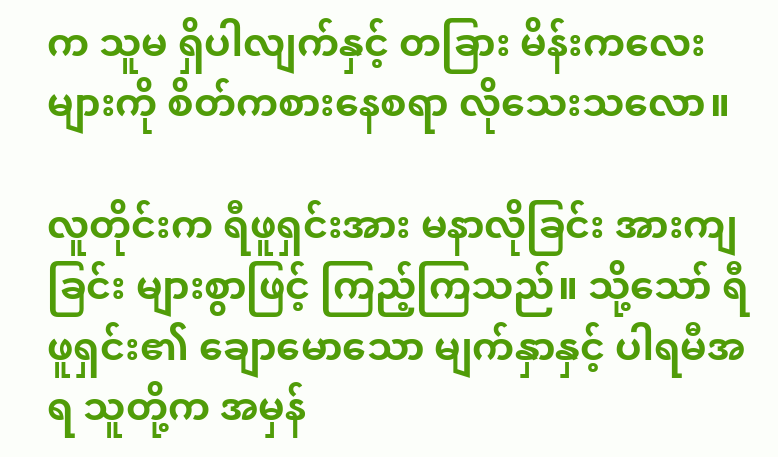က သူမ ရှိပါလျက်နှင့် တခြား မိန်းကလေးများကို စိတ်ကစားနေစရာ လိုသေးသလော။

လူတိုင်းက ရီဖူရှင်းအား မနာလိုခြင်း အားကျခြင်း များစွာဖြင့် ကြည့်ကြသည်။ သို့သော် ရီဖူရှင်း၏ ချောမောသော မျက်နှာနှင့် ပါရမီအရ သူတို့က အမှန်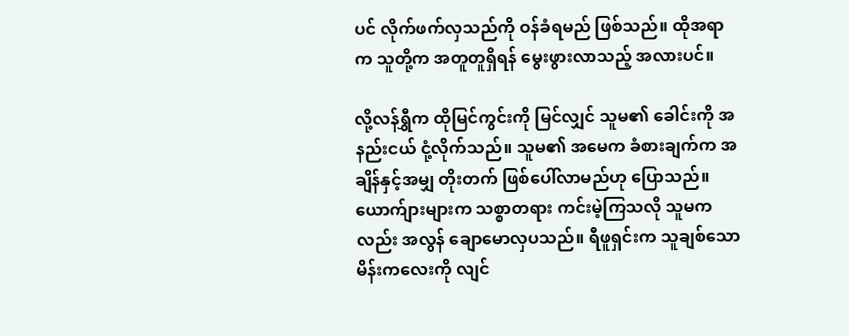ပင် လိုက်ဖက်လှသည်ကို ဝန်ခံရမည် ဖြစ်သည်။ ထိုအရာက သူတို့က အတူတူရှိရန် မွေးဖွားလာသည့် အလားပင်။

လို့လန်ရွှီက ထိုမြင်ကွင်းကို မြင်လျှင် သူမ၏ ခေါင်းကို အနည်းငယ် ငုံ့လိုက်သည်။ သူမ၏ အမေက ခံစားချက်က အချိန်နှင့်အမျှ တိုးတက် ဖြစ်ပေါ်လာမည်ဟု ပြောသည်။ ယောက်ျားများက သစ္စာတရား ကင်းမဲ့ကြသလို သူမကလည်း အလွန် ချောမောလှပသည်။ ရီဖူရှင်းက သူချစ်သော မိန်းကလေးကို လျင်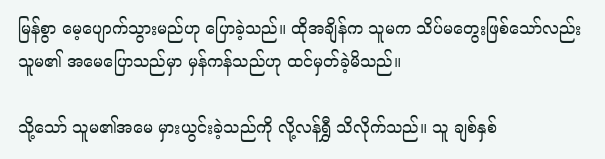မြန်စွာ မေ့ပျောက်သွားမည်ဟု ပြောခဲ့သည်။ ထိုအချိန်က သူမက သိပ်မတွေးဖြစ်သော်လည်း သူမ၏ အမေပြောသည်မှာ မှန်ကန်သည်ဟု ထင်မှတ်ခဲ့မိသည်။

သို့သော် သူမ၏အမေ မှားယွင်းခဲ့သည်ကို လို့လန်ရွှီ သိလိုက်သည်။ သူ ချစ်နှစ်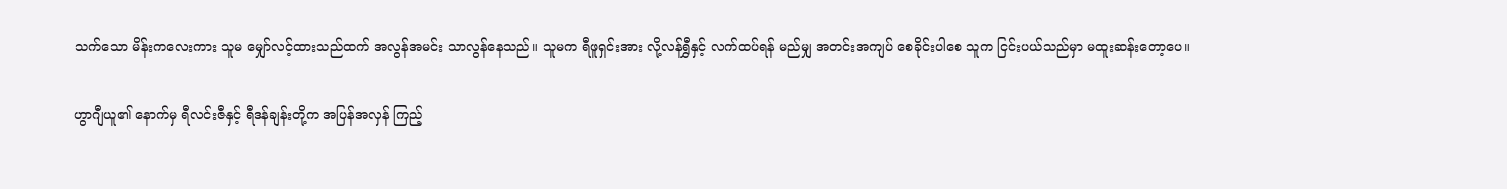သက်သော မိန်းကလေးကား သူမ မျှော်လင့်ထားသည်ထက် အလွန်အမင်း သာလွန်နေသည်။ သူမက ရီဖူရှင်းအား လို့လန်ရွှီနှင့် လက်ထပ်ရန် မည်မျှ အတင်းအကျပ် စေခိုင်းပါစေ သူက ငြင်းပယ်သည်မှာ မထူးဆန်းတော့ပေ။

ဟွာဂျီယူ၏ နောက်မှ ရီလင်းဇီနှင့် ရီဒန်ချန်းတို့က အပြန်အလှန် ကြည့်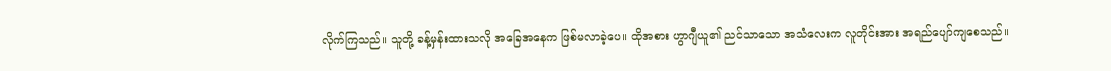လိုက်ကြသည်။ သူတို့ ခန့်မှန်းထားသလို အခြေအနေက ဖြစ်မလာခဲ့ပေ။ ထိုအစား ဟွာဂျီယူ၏ ညင်သာသော အသံလေးက လူတိုင်းအား အရည်ပျော်ကျစေသည်။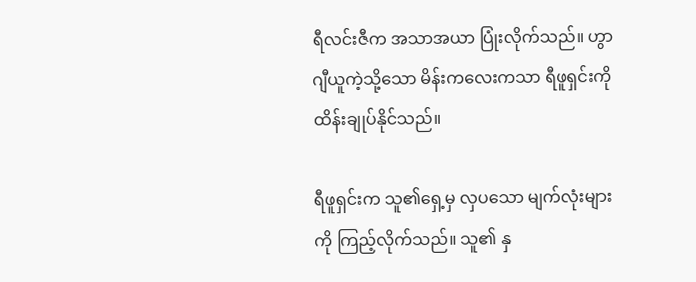ရီလင်းဇီက အသာအယာ ပြုံးလိုက်သည်။ ဟွာဂျီယူကဲ့သို့သော မိန်းကလေးကသာ ရီဖူရှင်းကို ထိန်းချုပ်နိုင်သည်။

ရီဖူရှင်းက သူ၏ရှေ့မှ လှပသော မျက်လုံးများကို ကြည့်လိုက်သည်။ သူ၏ နှ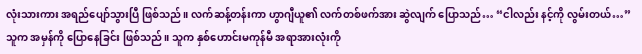လုံးသားကား အရည်ပျော်သွားပြီ ဖြစ်သည်။ လက်ဆန့်တန်းကာ ဟွာဂျီယူ၏ လက်တစ်ဖက်အား ဆွဲလျက် ပြောသည်… “ငါလည်း နင့်ကို လွမ်းတယ်…” သူက အမှန်ကို ပြောနေခြင်း ဖြစ်သည်။ သူက နှစ်ဟောင်းမကုန်မီ အရာအားလုံးကို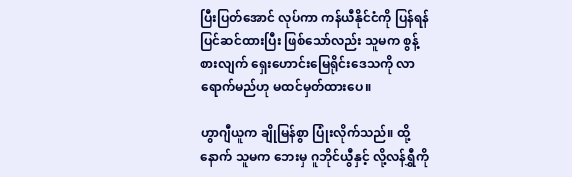ပြီးပြတ်အောင် လုပ်ကာ ကန်ယီနိုင်ငံကို ပြန်ရန် ပြင်ဆင်ထားပြီး ဖြစ်သော်လည်း သူမက စွန့်စားလျက် ရှေးဟောင်းမြေရိုင်းဒေသကို လာရောက်မည်ဟု မထင်မှတ်ထားပေ။

ဟွာဂျီယူက ချိုမြန်စွာ ပြုံးလိုက်သည်။ ထို့နောက် သူမက ဘေးမှ ဂူဘိုင်ယွီနှင့် လို့လန်ရွှီကို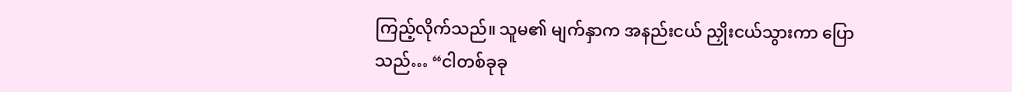ကြည့်လိုက်သည်။ သူမ၏ မျက်နှာက အနည်းငယ် ညှိုးငယ်သွားကာ ပြောသည်… “ငါတစ်ခုခု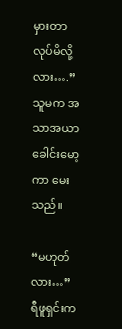မှားတာ လုပ်မိလို့လား….” သူမက အသာအယာ ခေါင်းမော့ကာ မေးသည်။

“မဟုတ်လား…” ရီဖူရှင်းက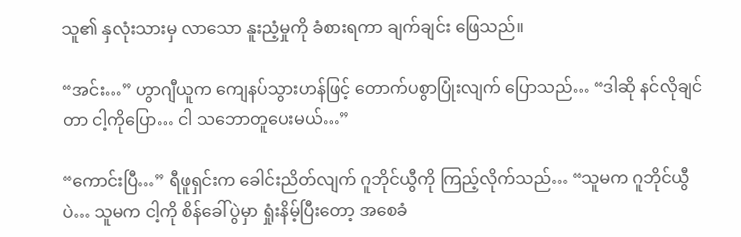သူ၏ နှလုံးသားမှ လာသော နူးညံ့မှုကို ခံစားရကာ ချက်ချင်း ဖြေသည်။

“အင်း…” ဟွာဂျီယူက ကျေနပ်သွားဟန်ဖြင့် တောက်ပစွာပြုံးလျက် ပြောသည်… “ဒါဆို နင်လိုချင်တာ ငါ့ကိုပြော… ငါ သဘောတူပေးမယ်…”

“ကောင်းပြီ…” ရီဖူရှင်းက ခေါင်းညိတ်လျက် ဂူဘိုင်ယွီကို ကြည့်လိုက်သည်… “သူမက ဂူဘိုင်ယွီပဲ… သူမက ငါ့ကို စိန်ခေါ်ပွဲမှာ ရှုံးနိမ့်ပြီးတော့ အစေခံ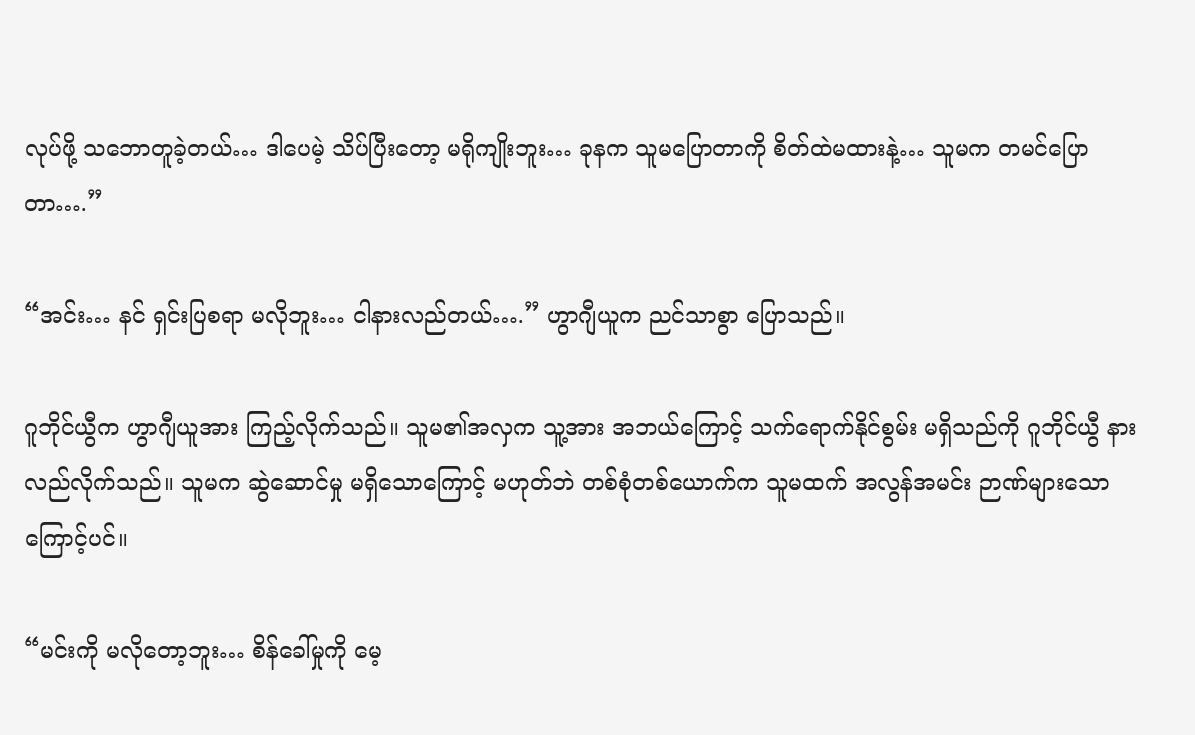လုပ်ဖို့ သဘောတူခဲ့တယ်… ဒါပေမဲ့ သိပ်ပြီးတော့ မရိုကျိုးဘူး… ခုနက သူမပြောတာကို စိတ်ထဲမထားနဲ့… သူမက တမင်ပြောတာ….”

“အင်း… နင် ရှင်းပြစရာ မလိုဘူး… ငါနားလည်တယ်….” ဟွာဂျီယူက ညင်သာစွာ ပြောသည်။

ဂူဘိုင်ယွီက ဟွာဂျီယူအား ကြည့်လိုက်သည်။ သူမ၏အလှက သူ့အား အဘယ်ကြောင့် သက်ရောက်နိုင်စွမ်း မရှိသည်ကို ဂူဘိုင်ယွီ နားလည်လိုက်သည်။ သူမက ဆွဲဆောင်မှု မရှိသောကြောင့် မဟုတ်ဘဲ တစ်စုံတစ်ယောက်က သူမထက် အလွန်အမင်း ဉာဏ်များသောကြောင့်ပင်။

“မင်းကို မလိုတော့ဘူး… စိန်ခေါ်မှုကို မေ့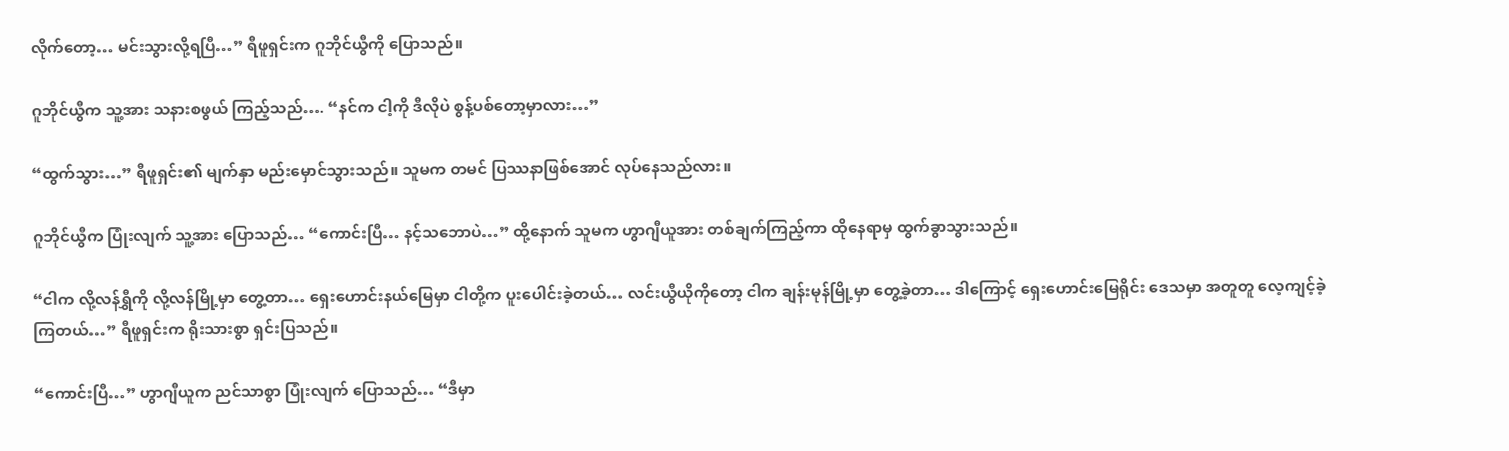လိုက်တော့… မင်းသွားလို့ရပြီ…” ရီဖူရှင်းက ဂူဘိုင်ယွီကို ပြောသည်။

ဂူဘိုင်ယွီက သူ့အား သနားစဖွယ် ကြည့်သည်…. “နင်က ငါ့ကို ဒီလိုပဲ စွန့်ပစ်တော့မှာလား…”

“ထွက်သွား…” ရီဖူရှင်း၏ မျက်နှာ မည်းမှောင်သွားသည်။ သူမက တမင် ပြဿနာဖြစ်အောင် လုပ်နေသည်လား။

ဂူဘိုင်ယွီက ပြုံးလျက် သူ့အား ပြောသည်… “ကောင်းပြီ… နင့်သဘောပဲ…” ထို့နောက် သူမက ဟွာဂျီယူအား တစ်ချက်ကြည့်ကာ ထိုနေရာမှ ထွက်ခွာသွားသည်။

“ငါက လို့လန်ရွှီကို လို့လန်မြို့မှာ တွေ့တာ… ရှေးဟောင်းနယ်မြေမှာ ငါတို့က ပူးပေါင်းခဲ့တယ်… လင်းယွီယိုကိုတော့ ငါက ချန်းမုန်မြို့မှာ တွေ့ခဲ့တာ… ဒါကြောင့် ရှေးဟောင်းမြေရိုင်း ဒေသမှာ အတူတူ လေ့ကျင့်ခဲ့ကြတယ်…” ရီဖူရှင်းက ရိုးသားစွာ ရှင်းပြသည်။

“ကောင်းပြီ…” ဟွာဂျီယူက ညင်သာစွာ ပြုံးလျက် ပြောသည်… “ဒီမှာ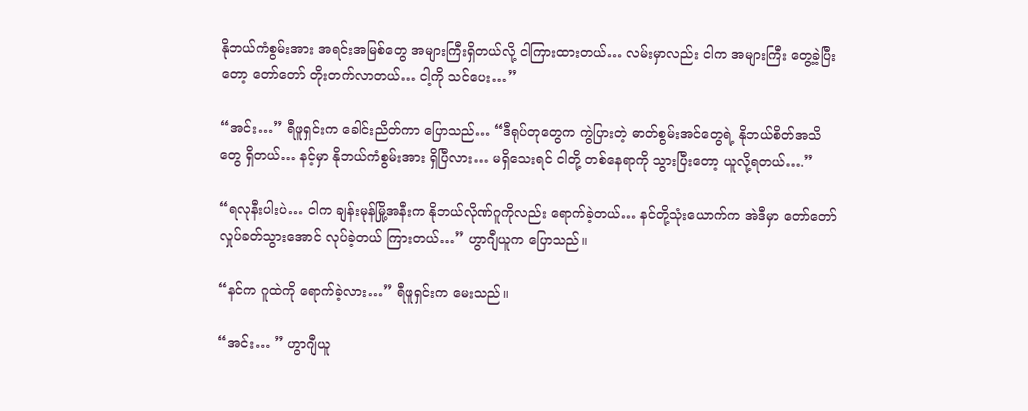နိုဘယ်ကံစွမ်းအား အရင်းအမြစ်တွေ အများကြီးရှိတယ်လို့ ငါကြားထားတယ်… လမ်းမှာလည်း ငါက အများကြီး တွေ့ခဲ့ပြီးတော့ တော်တော် တိုးတက်လာတယ်… ငါ့ကို သင်ပေး…”

“အင်း…” ရီဖူရှင်းက ခေါင်းညိတ်ကာ ပြောသည်… “ဒီရုပ်တုတွေက ကွဲပြားတဲ့ ဓာတ်စွမ်းအင်တွေရဲ့ နိုဘယ်စိတ်အသိတွေ ရှိတယ်… နင့်မှာ နိုဘယ်ကံစွမ်းအား ရှိပြီလား… မရှိသေးရင် ငါတို့ တစ်နေရာကို သွားပြီးတော့ ယူလို့ရတယ်….”

“ရလုနီးပါးပဲ… ငါက ချန်းမုန်မြို့အနီးက နိုဘယ်လိုဏ်ဂူကိုလည်း ရောက်ခဲ့တယ်… နင်တို့သုံးယောက်က အဲဒီမှာ တော်တော် လှုပ်ခတ်သွားအောင် လုပ်ခဲ့တယ် ကြားတယ်…” ဟွာဂျီယူက ပြောသည်။

“နင်က ဂူထဲကို ရောက်ခဲ့လား…” ရီဖူရှင်းက မေးသည်။

“အင်း… ” ဟွာဂျီယူ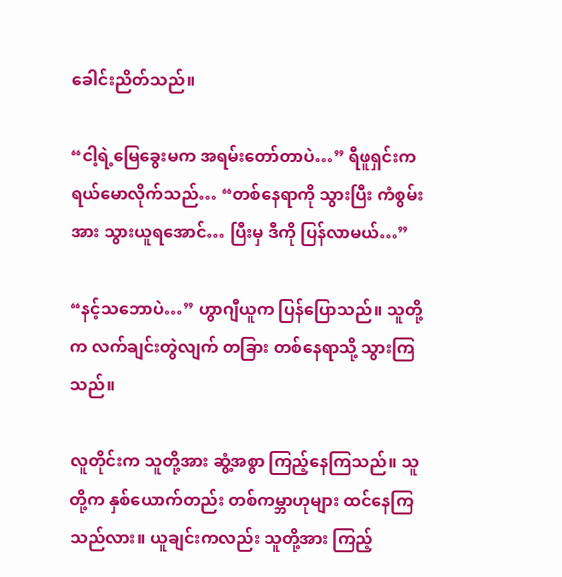ခေါင်းညိတ်သည်။

“ငါ့ရဲ့မြေခွေးမက အရမ်းတော်တာပဲ…” ရီဖူရှင်းက ရယ်မောလိုက်သည်… “တစ်နေရာကို သွားပြီး ကံစွမ်းအား သွားယူရအောင်… ပြီးမှ ဒီကို ပြန်လာမယ်…”

“နင့်သဘောပဲ…” ဟွာဂျီယူက ပြန်ပြောသည်။ သူတို့က လက်ချင်းတွဲလျက် တခြား တစ်နေရာသို့ သွားကြသည်။

လူတိုင်းက သူတို့အား ဆွံ့အစွာ ကြည့်နေကြသည်။ သူတို့က နှစ်ယောက်တည်း တစ်ကမ္ဘာဟုများ ထင်နေကြသည်လား။ ယူချင်းကလည်း သူတို့အား ကြည့်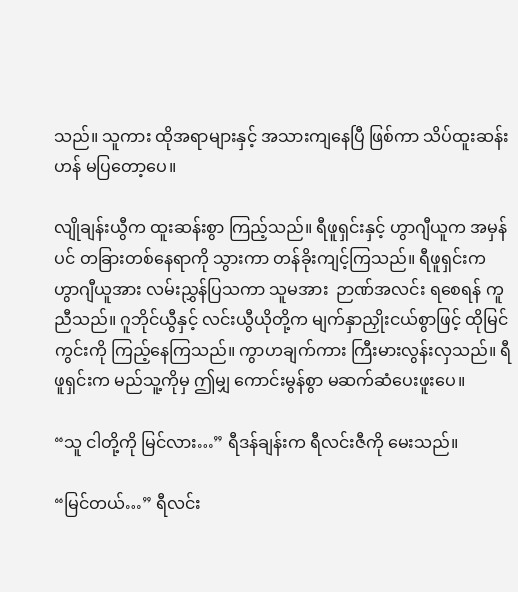သည်။ သူကား ထိုအရာများနှင့် အသားကျနေပြီ ဖြစ်ကာ သိပ်ထူးဆန်းဟန် မပြတော့ပေ။

လျိုချန်းယွီက ထူးဆန်းစွာ ကြည့်သည်။ ရီဖူရှင်းနှင့် ဟွာဂျီယူက အမှန်ပင် တခြားတစ်နေရာကို သွားကာ တန်ခိုးကျင့်ကြသည်။ ရီဖူရှင်းက ဟွာဂျီယူအား လမ်းညွှန်ပြသကာ သူမအား  ဉာဏ်အလင်း ရစေရန် ကူညီသည်။ ဂူဘိုင်ယွီနှင့် လင်းယွီယိုတို့က မျက်နှာညှိုးငယ်စွာဖြင့် ထိုမြင်ကွင်းကို ကြည့်နေကြသည်။ ကွာဟချက်ကား ကြီးမားလွန်းလှသည်။ ရီဖူရှင်းက မည်သူ့ကိုမှ ဤမျှ ကောင်းမွန်စွာ မဆက်ဆံပေးဖူးပေ။

“သူ ငါတို့ကို မြင်လား…” ရီဒန်ချန်းက ရီလင်းဇီကို မေးသည်။

“မြင်တယ်…” ရီလင်း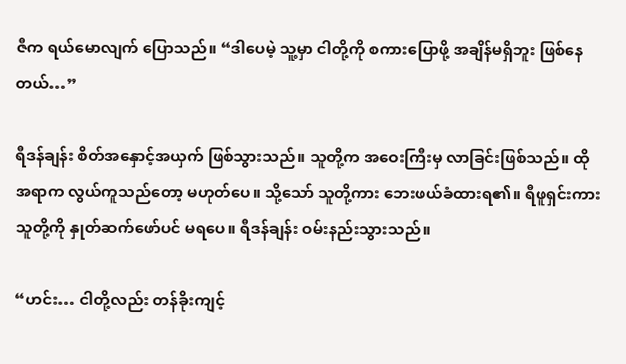ဇီက ရယ်မောလျက် ပြောသည်။ “ဒါပေမဲ့ သူ့မှာ ငါတို့ကို စကားပြောဖို့ အချိန်မရှိဘူး ဖြစ်နေတယ်…”

ရီဒန်ချန်း စိတ်အနှောင့်အယှက် ဖြစ်သွားသည်။ သူတို့က အဝေးကြီးမှ လာခြင်းဖြစ်သည်။ ထိုအရာက လွယ်ကူသည်တော့ မဟုတ်ပေ။ သို့သော် သူတို့ကား ဘေးဖယ်ခံထားရ၏။ ရီဖူရှင်းကား သူတို့ကို နှုတ်ဆက်ဖော်ပင် မရပေ။ ရီဒန်ချန်း ဝမ်းနည်းသွားသည်။

“ဟင်း… ငါတို့လည်း တန်ခိုးကျင့်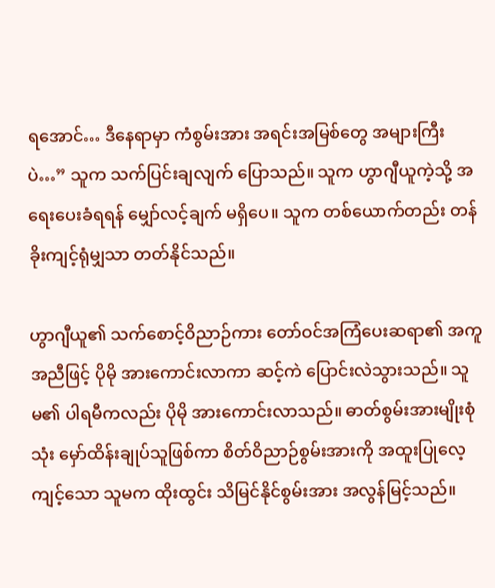ရအောင်… ဒီနေရာမှာ ကံစွမ်းအား အရင်းအမြစ်တွေ အများကြီးပဲ…” သူက သက်ပြင်းချလျက် ပြောသည်။ သူက ဟွာဂျီယူကဲ့သို့ အရေးပေးခံရရန် မျှော်လင့်ချက် မရှိပေ။ သူက တစ်ယောက်တည်း တန်ခိုးကျင့်ရုံမျှသာ တတ်နိုင်သည်။

ဟွာဂျီယူ၏ သက်စောင့်ဝိညာဉ်ကား တော်ဝင်အကြံပေးဆရာ၏ အကူအညီဖြင့် ပိုမို အားကောင်းလာကာ ဆင့်ကဲ ပြောင်းလဲသွားသည်။ သူမ၏ ပါရမီကလည်း ပိုမို အားကောင်းလာသည်။ ဓာတ်စွမ်းအားမျိုးစုံသုံး မှော်ထိန်းချုပ်သူဖြစ်ကာ စိတ်ဝိညာဉ်စွမ်းအားကို အထူးပြုလေ့ကျင့်သော သူမက ထိုးထွင်း သိမြင်နိုင်စွမ်းအား အလွန်မြင့်သည်။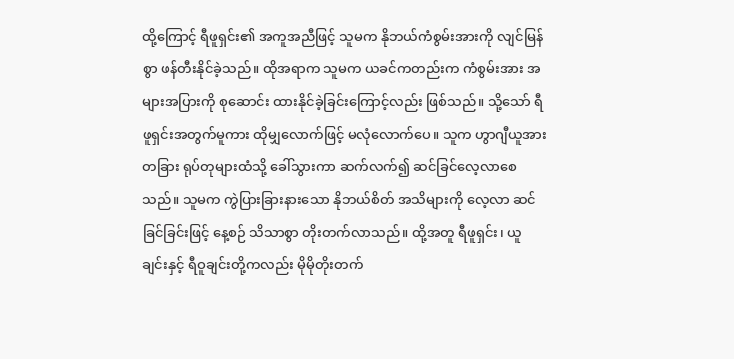ထို့ကြောင့် ရီဖူရှင်း၏ အကူအညီဖြင့် သူမက နိုဘယ်ကံစွမ်းအားကို လျင်မြန်စွာ ဖန်တီးနိုင်ခဲ့သည်။ ထိုအရာက သူမက ယခင်ကတည်းက ကံစွမ်းအား အများအပြားကို စုဆောင်း ထားနိုင်ခဲ့ခြင်းကြောင့်လည်း ဖြစ်သည်။ သို့သော် ရီဖူရှင်းအတွက်မူကား ထိုမျှလောက်ဖြင့် မလုံလောက်ပေ။ သူက ဟွာဂျီယူအား တခြား ရုပ်တုများထံသို့ ခေါ်သွားကာ ဆက်လက်၍ ဆင်ခြင်လေ့လာစေသည်။ သူမက ကွဲပြားခြားနားသော နိုဘယ်စိတ် အသိများကို လေ့လာ ဆင်ခြင်ခြင်းဖြင့် နေ့စဉ် သိသာစွာ တိုးတက်လာသည်။ ထို့အတူ ရီဖူရှင်း၊ ယူချင်းနှင့် ရီဝူချင်းတို့ကလည်း မိုမိုတိုးတက်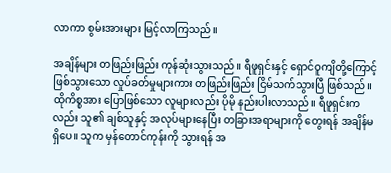လာကာ စွမ်းအားများ မြင့်လာကြသည်။

အချိန်များ တဖြည်းဖြည်း ကုန်ဆုံးသွားသည်။ ရီဖူရှင်းနှင့် ရှောင်ဝူကျိတို့ကြောင့် ဖြစ်သွားသော လှုပ်ခတ်မှုများကား တဖြည်းဖြည်း ငြိမ်သက်သွားပြီ ဖြစ်သည်။ ထိုကိစ္စအား ပြောဖြစ်သော လူများလည်း ပိုမို နည်းပါးလာသည်။ ရီဖူရှင်းကလည်း သူ၏ ချစ်သူနှင့် အလုပ်များနေပြီး တခြားအရာများကို တွေးရန် အချိန်မရှိပေ။ သူက မှန်တောင်ကုန်းကို သွားရန် အ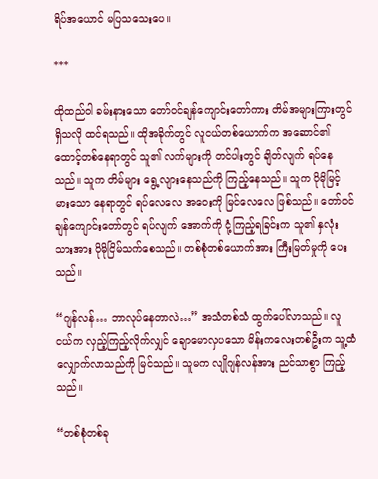ရိပ်အယောင် မပြသသေးပေ။

***

ထိုထည်ဝါ ခမ်းနားသော တော်ဝင်ချန်ကျောင်းတော်ကား တိမ်အများကြားတွင် ရှိသလို ထင်ရသည်။ ထိုအခိုက်တွင် လူငယ်တစ်ယောက်က အဆောင်၏ ထောင့်တစ်နေရာတွင် သူ၏ လက်များကို တင်ပါးတွင် ချိတ်လျက် ရပ်နေသည်။ သူက တိမ်များ ရွေ့လျားနေသည်ကို ကြည့်နေသည်။ သူက ပိုမိုမြင့်မားသော နေရာတွင် ရပ်လေလေ အဝေးကို မြင်လေလေ ဖြစ်သည်။ တော်ဝင်ချန်ကျောင်းတော်တွင် ရပ်လျက် အောက်ကို ငုံ့ကြည့်ရခြင်းက သူ၏ နှလုံးသားအား ပိုမိုငြိမ်သက်စေသည်။ တစ်စုံတစ်ယောက်အား ကြီးမြတ်မှုကို ပေးသည်။

“ဂျန်လန်… ဘာလုပ်နေတာလဲ…” အသံတစ်သံ ထွက်ပေါ်လာသည်။ လူငယ်က လှည့်ကြည့်လိုက်လျှင် ချောမောလှပသော မိန်းကလေးတစ်ဦးက သူ့ထံ လျှောက်လာသည်ကို မြင်သည်။ သူမက လျိုဂျန်လန်အား ညင်သာစွာ ကြည့်သည်။

“တစ်စုံတစ်ခု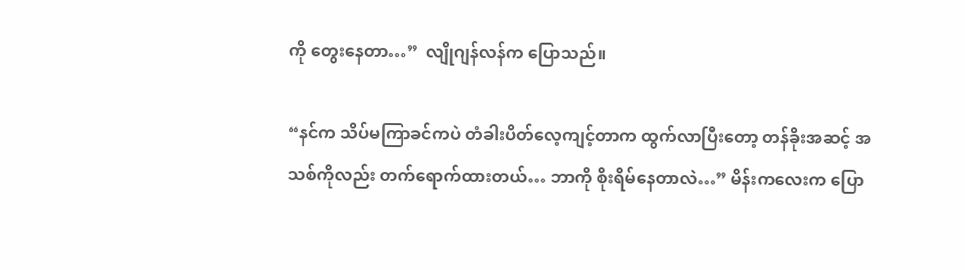ကို တွေးနေတာ…”  လျိုဂျန်လန်က ပြောသည်။

“နင်က သိပ်မကြာခင်ကပဲ တံခါးပိတ်လေ့ကျင့်တာက ထွက်လာပြီးတော့ တန်ခိုးအဆင့် အသစ်ကိုလည်း တက်ရောက်ထားတယ်… ဘာကို စိုးရိမ်နေတာလဲ…” မိန်းကလေးက ပြော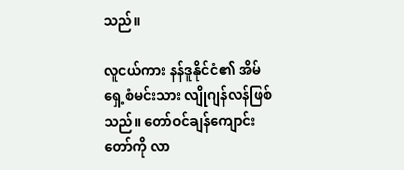သည်။

လူငယ်ကား နန်ဒူနိုင်ငံ၏ အိမ်ရှေ့စံမင်းသား လျိုဂျန်လန်ဖြစ်သည်။ တော်ဝင်ချန်ကျောင်းတော်ကို လာ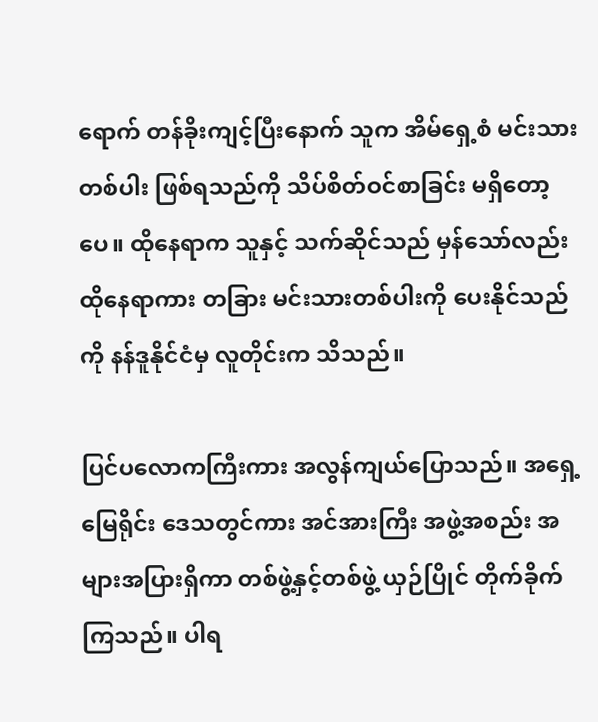ရောက် တန်ခိုးကျင့်ပြီးနောက် သူက အိမ်ရှေ့စံ မင်းသားတစ်ပါး ဖြစ်ရသည်ကို သိပ်စိတ်ဝင်စာခြင်း မရှိတော့ပေ။ ထိုနေရာက သူနှင့် သက်ဆိုင်သည် မှန်သော်လည်း ထိုနေရာကား တခြား မင်းသားတစ်ပါးကို ပေးနိုင်သည်ကို နန်ဒူနိုင်ငံမှ လူတိုင်းက သိသည်။

ပြင်ပလောကကြီးကား အလွန်ကျယ်ပြောသည်။ အရှေ့မြေရိုင်း ဒေသတွင်ကား အင်အားကြီး အဖွဲ့အစည်း အများအပြားရှိကာ တစ်ဖွဲ့နှင့်တစ်ဖွဲ့ ယှဉ်ပြိုင် တိုက်ခိုက်ကြသည်။ ပါရ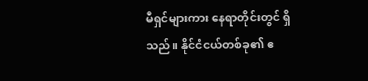မီရှင်များကား နေရာတိုင်းတွင် ရှိသည်။ နိုင်ငံငယ်တစ်ခု၏ ဧ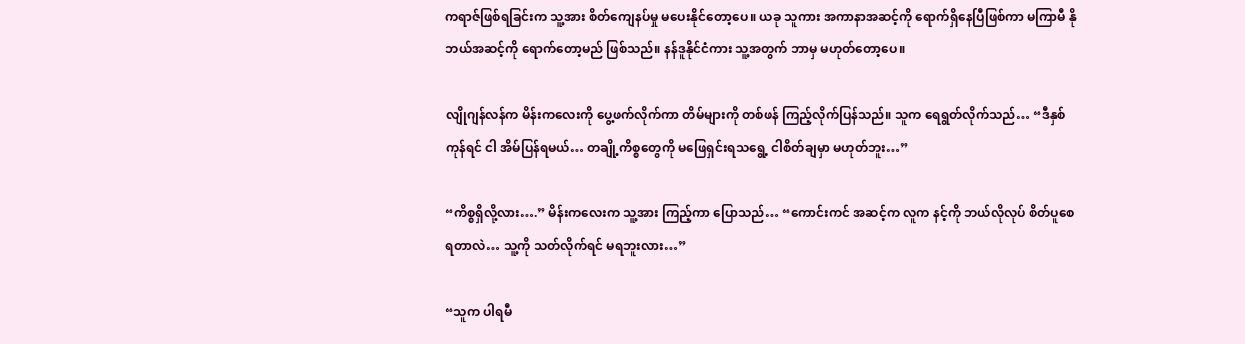ကရာဇ်ဖြစ်ရခြင်းက သူ့အား စိတ်ကျေနပ်မှု မပေးနိုင်တော့ပေ။ ယခု သူကား အကာနာအဆင့်ကို ရောက်ရှိနေပြီဖြစ်ကာ မကြာမီ နိုဘယ်အဆင့်ကို ရောက်တော့မည် ဖြစ်သည်။ နန်ဒူနိုင်ငံကား သူ့အတွက် ဘာမှ မဟုတ်တော့ပေ။

လျိုဂျန်လန်က မိန်းကလေးကို ပွေ့ဖက်လိုက်ကာ တိမ်များကို တစ်ဖန် ကြည့်လိုက်ပြန်သည်။ သူက ရေရွတ်လိုက်သည်… “ဒီနှစ်ကုန်ရင် ငါ အိမ်ပြန်ရမယ်… တချို့ကိစ္စတွေကို မဖြေရှင်းရသရွေ့ ငါစိတ်ချမှာ မဟုတ်ဘူး…”

“ကိစ္စရှိလို့လား….” မိန်းကလေးက သူ့အား ကြည့်ကာ ပြောသည်… “ကောင်းကင် အဆင့်က လူက နင့်ကို ဘယ်လိုလုပ် စိတ်ပူစေရတာလဲ… သူ့ကို သတ်လိုက်ရင် မရဘူးလား…”

“သူက ပါရမီ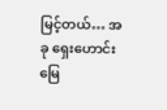မြင့်တယ်… အခု ရှေးဟောင်းမြေ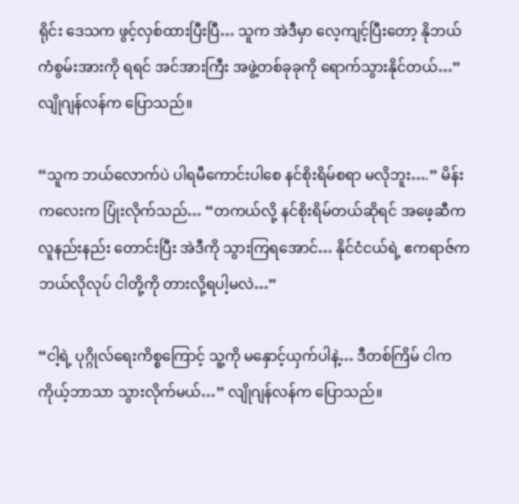ရိုင်း ဒေသက ဖွင့်လှစ်ထားပြီးပြီ… သူက အဲဒီမှာ လေ့ကျင့်ပြီးတော့ နိုဘယ်ကံစွမ်းအားကို ရရင် အင်အားကြီး အဖွဲ့တစ်ခုခုကို ရောက်သွားနိုင်တယ်…” လျိုဂျန်လန်က ပြောသည်။

“သူက ဘယ်လောက်ပဲ ပါရမီကောင်းပါစေ နင်စိုးရိမ်စရာ မလိုဘူး….” မိန်းကလေးက ပြုံးလိုက်သည်… “တကယ်လို့ နင်စိုးရိမ်တယ်ဆိုရင် အဖေ့ဆီက လူနည်းနည်း တောင်းပြီး အဲဒီကို သွားကြရအောင်… နိုင်ငံငယ်ရဲ့ ဧကရာဇ်က ဘယ်လိုလုပ် ငါတို့ကို တားလို့ရပါ့မလဲ…”

“ငါ့ရဲ့ ပုဂ္ဂိုလ်ရေးကိစ္စကြောင့် သူ့ကို မနှောင့်ယှက်ပါနဲ့… ဒီတစ်ကြိမ် ငါက ကိုယ့်ဘာသာ သွားလိုက်မယ်…” လျိုဂျန်လန်က ပြောသည်။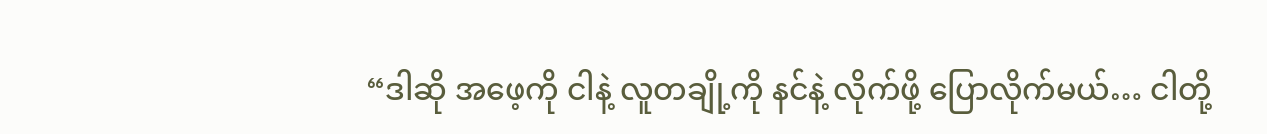“ဒါဆို အဖေ့ကို ငါနဲ့ လူတချို့ကို နင်နဲ့ လိုက်ဖို့ ပြောလိုက်မယ်… ငါတို့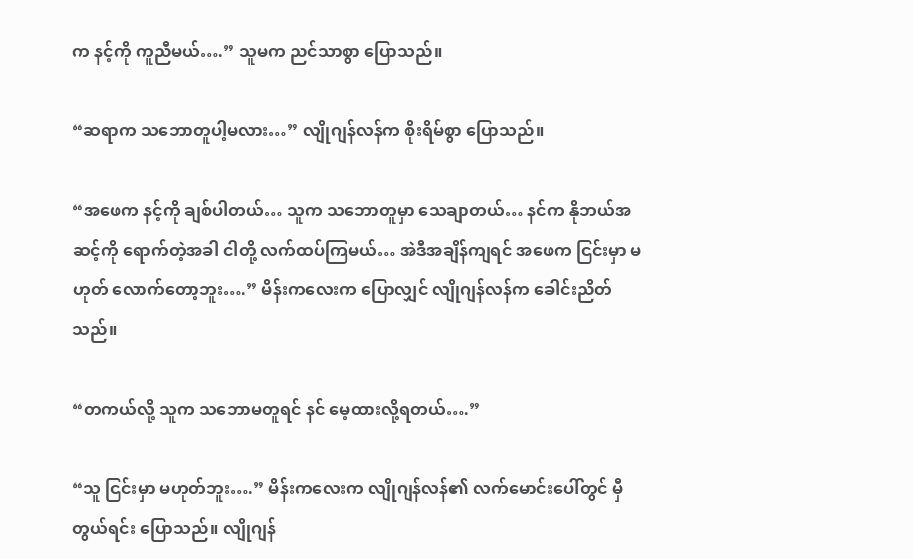က နင့်ကို ကူညီမယ်….” သူမက ညင်သာစွာ ပြောသည်။

“ဆရာက သဘောတူပါ့မလား…” လျိုဂျန်လန်က စိုးရိမ်စွာ ပြောသည်။

“အဖေက နင့်ကို ချစ်ပါတယ်… သူက သဘောတူမှာ သေချာတယ်… နင်က နိုဘယ်အဆင့်ကို ရောက်တဲ့အခါ ငါတို့ လက်ထပ်ကြမယ်… အဲဒီအချိန်ကျရင် အဖေက ငြင်းမှာ မဟုတ် လောက်တော့ဘူး….” မိန်းကလေးက ပြောလျှင် လျိုဂျန်လန်က ခေါင်းညိတ်သည်။

“တကယ်လို့ သူက သဘောမတူရင် နင် မေ့ထားလို့ရတယ်….”

“သူ ငြင်းမှာ မဟုတ်ဘူး….” မိန်းကလေးက လျိုဂျန်လန်၏ လက်မောင်းပေါ်တွင် မှီတွယ်ရင်း ပြောသည်။ လျိုဂျန်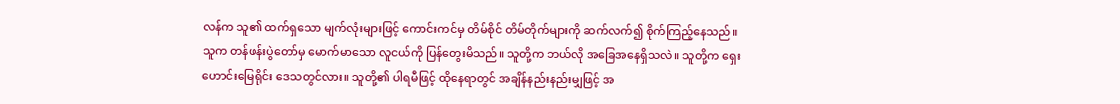လန်က သူ၏ ထက်ရှသော မျက်လုံးများဖြင့် ကောင်းကင်မှ တိမ်စိုင် တိမ်တိုက်များကို ဆက်လက်၍ စိုက်ကြည့်နေသည်။ သူက တန်ဖန်းပွဲတော်မှ မောက်မာသော လူငယ်ကို ပြန်တွေးမိသည်။ သူတို့က ဘယ်လို အခြေအနေရှိသလဲ။ သူတို့က ရှေးဟောင်းမြေရိုင်း ဒေသတွင်လား။ သူတို့၏ ပါရမီဖြင့် ထိုနေရာတွင် အချိန်နည်းနည်းမျှဖြင့် အ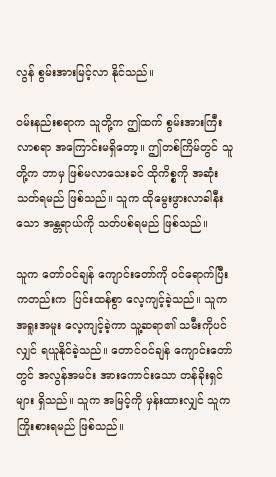လွန် စွမ်းအားမြင့်လာ နိုင်သည်။

ဝမ်းနည်းစရာက သူတို့က ဤထက် စွမ်းအားကြီးလာစရာ အကြောင်းမရှိတော့။ ဤတစ်ကြိမ်တွင် သူတို့က ဘာမှ ဖြစ်မလာသေးခင် ထိုကိစ္စကို အဆုံးသတ်ရမည် ဖြစ်သည်။ သူက ထိုမွေးဖွားလာခါနီးသော အန္တရာယ်ကို သတ်ပစ်ရမည် ဖြစ်သည်။

သူက တော်ဝင်ချန် ကျောင်းတော်ကို ဝင်ရောက်ပြီး ကတည်းက  ပြင်းထန်စွာ လေ့ကျင့်ခဲ့သည်။ သူက အရူးအမူး လေ့ကျင့်ခဲ့ကာ သူ့ဆရာ၏ သမီးကိုပင်လျှင် ရယူနိုင်ခဲ့သည်။ တောင်ဝင်ချန် ကျောင်းတော်တွင် အလွန်အမင်း အားကောင်းသော တန်ခိုးရှင်များ ရှိသည်။ သူက အမြင့်ကို မှန်းထားလျှင် သူက ကြိုးစားရမည် ဖြစ်သည်။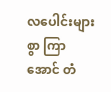လပေါင်းများစွာ ကြာအောင် တံ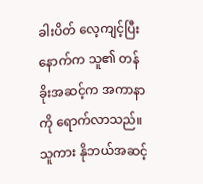ခါးပိတ် လေ့ကျင့်ပြီးနောက်က သူ၏ တန်ခိုးအဆင့်က အကာနာကို ရောက်လာသည်။ သူကား နိုဘယ်အဆင့်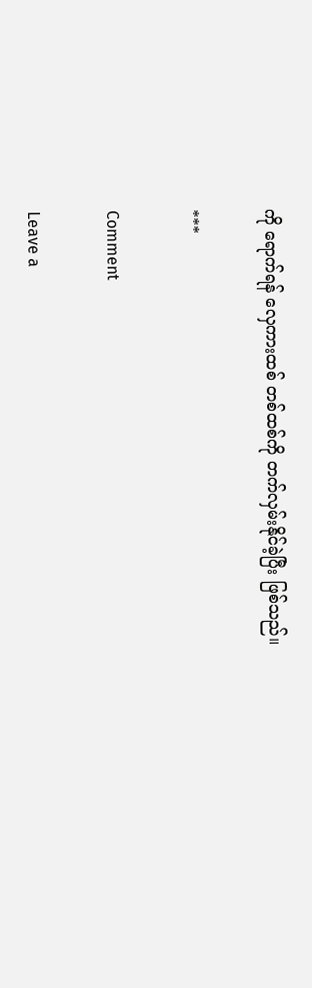ကို ရောက်ရန် လှေကားထစ် တစ်ထစ်ကို တက်လှမ်းနိုင်ခဲ့ပြီး ဖြစ်သည်။

***

Comment

Leave a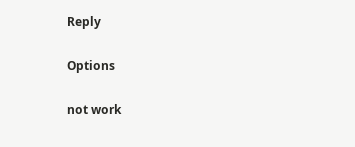Reply

Options

not work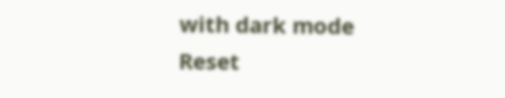with dark mode
Reset